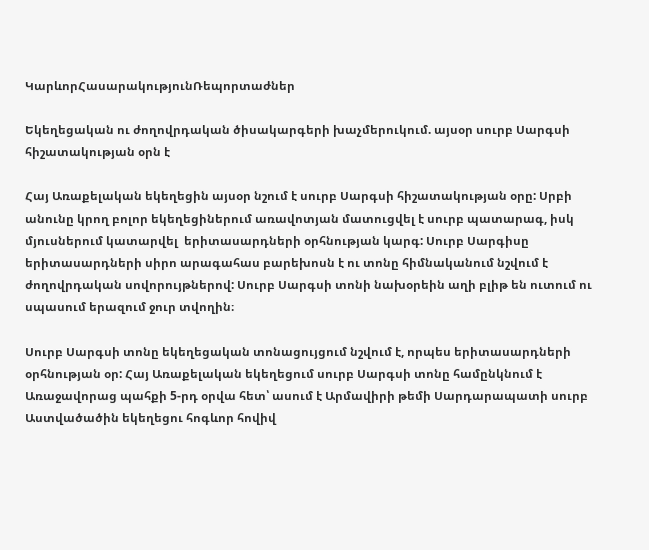ԿարևորՀասարակությունՌեպորտաժներ

Եկեղեցական ու ժողովրդական ծիսակարգերի խաչմերուկում. այսօր սուրբ Սարգսի հիշատակության օրն է

Հայ Առաքելական եկեղեցին այսօր նշում է սուրբ Սարգսի հիշատակության օրը: Սրբի անունը կրող բոլոր եկեղեցիներում առավոտյան մատուցվել է սուրբ պատարագ, իսկ մյուսներում կատարվել  երիտասարդների օրհնության կարգ: Սուրբ Սարգիսը երիտասարդների սիրո արագահաս բարեխոսն է ու տոնը հիմնականում նշվում է ժողովրդական սովորույթներով: Սուրբ Սարգսի տոնի նախօրեին աղի բլիթ են ուտում ու սպասում երազում ջուր տվողին։

Սուրբ Սարգսի տոնը եկեղեցական տոնացույցում նշվում է, որպես երիտասարդների օրհնության օր: Հայ Առաքելական եկեղեցում սուրբ Սարգսի տոնը համընկնում է Առաջավորաց պահքի 5-րդ օրվա հետ՝ ասում է Արմավիրի թեմի Սարդարապատի սուրբ Աստվածածին եկեղեցու հոգևոր հովիվ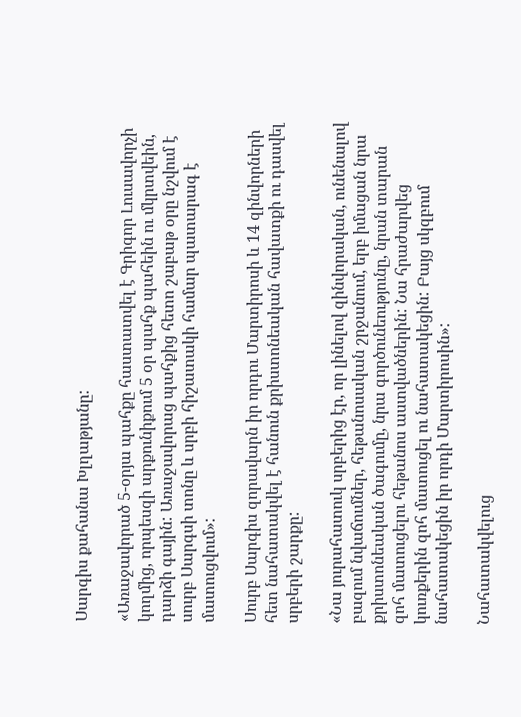Սարգիս քահանա Խլղաթյանը:

«Առաջավորած 5-օրյա պահքը հաստատվել է Գրիգոր Լուսավորչի կողմից, որպեսզի արքունիքում 5 օր պահք պահեին ու մկրտվեին, դարձի գային: Առաջավորաց պահքից հետո շաբաթ օրը նշվում է սուրբ Սարգսի տոնը և սրբի հիշատակի համար պատարագ է մատուցվում»:

Սուրբ Սարգիս զորավարն իր որդու Մարտիրոսի և 14 զինվորների հետ նահատակվել է հանուն քրիստոնեական հավատքի ու դասվել սրբերի շարքը:

«Նա յուրահատուկ սրբերից էր, որ լինելով զինվորական, ունենալով բազում նվաճումներ, հեթանոսական շրջանում, երբ իմացան նրա քրիստոնեական ծագումը, նրա գործունեությունը, նրան տարան զոհ մատուցելու հեթանոս աստվածներին: Նա հրաժարվեց կուռքերին զոհ մատուցել ու նահատակեցին: Բայց սկզբում նահատակեցին իր որդի Մարտիրոսին»:

Նահատակվելուց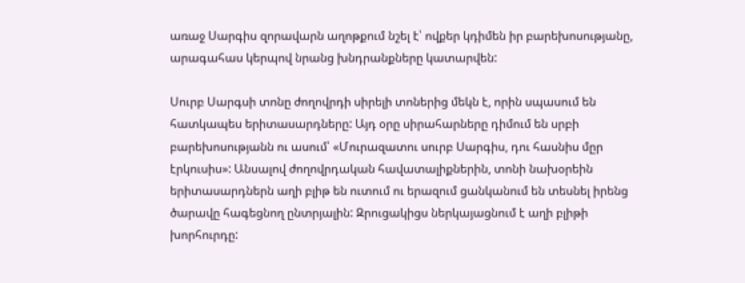առաջ Սարգիս զորավարն աղոթքում նշել է՝ ովքեր կդիմեն իր բարեխոսությանը, արագահաս կերպով նրանց խնդրանքները կատարվեն:

Սուրբ Սարգսի տոնը ժողովրդի սիրելի տոներից մեկն է, որին սպասում են հատկապես երիտասարդները: Այդ օրը սիրահարները դիմում են սրբի բարեխոսությանն ու ասում՝ «Մուրազատու սուրբ Սարգիս, դու հասնիս մըր էրկուսիս»: Անսալով ժողովրդական հավատալիքներին, տոնի նախօրեին երիտասարդներն աղի բլիթ են ուտում ու երազում ցանկանում են տեսնել իրենց ծարավը հագեցնող ընտրյալին: Զրուցակիցս ներկայացնում է աղի բլիթի խորհուրդը: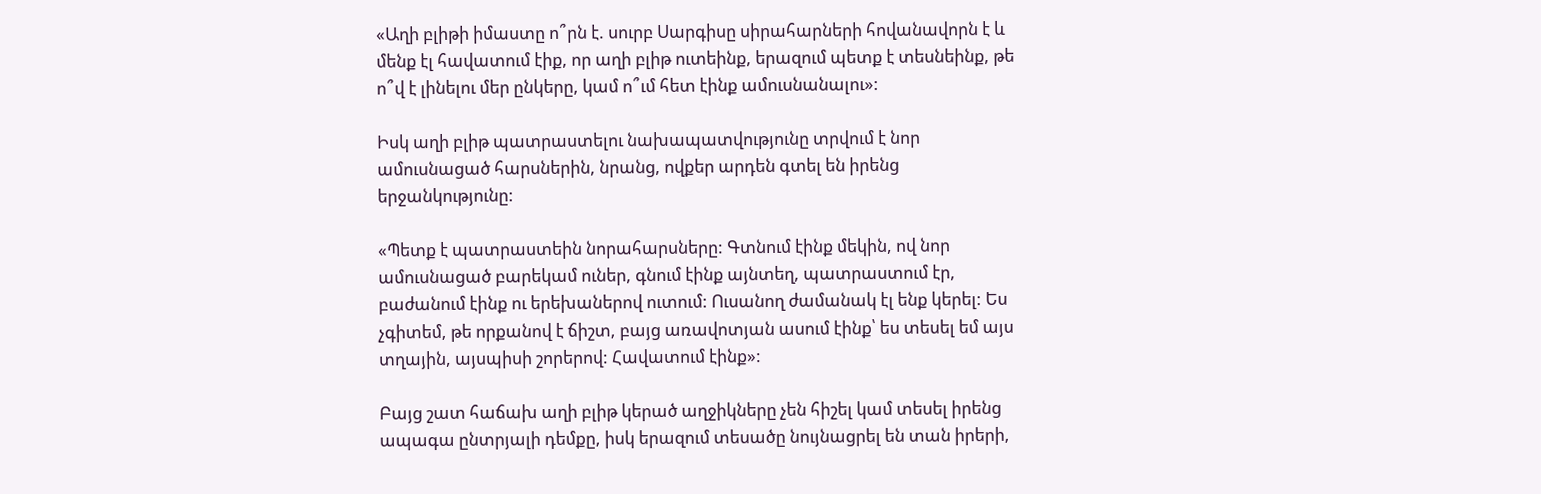«Աղի բլիթի իմաստը ո՞րն է. սուրբ Սարգիսը սիրահարների հովանավորն է և մենք էլ հավատում էիք, որ աղի բլիթ ուտեինք, երազում պետք է տեսնեինք, թե ո՞վ է լինելու մեր ընկերը, կամ ո՞ւմ հետ էինք ամուսնանալու»:

Իսկ աղի բլիթ պատրաստելու նախապատվությունը տրվում է նոր ամուսնացած հարսներին, նրանց, ովքեր արդեն գտել են իրենց երջանկությունը:

«Պետք է պատրաստեին նորահարսները: Գտնում էինք մեկին, ով նոր ամուսնացած բարեկամ ուներ, գնում էինք այնտեղ, պատրաստում էր, բաժանում էինք ու երեխաներով ուտում: Ուսանող ժամանակ էլ ենք կերել: Ես չգիտեմ, թե որքանով է ճիշտ, բայց առավոտյան ասում էինք՝ ես տեսել եմ այս տղային, այսպիսի շորերով: Հավատում էինք»:

Բայց շատ հաճախ աղի բլիթ կերած աղջիկները չեն հիշել կամ տեսել իրենց ապագա ընտրյալի դեմքը, իսկ երազում տեսածը նույնացրել են տան իրերի,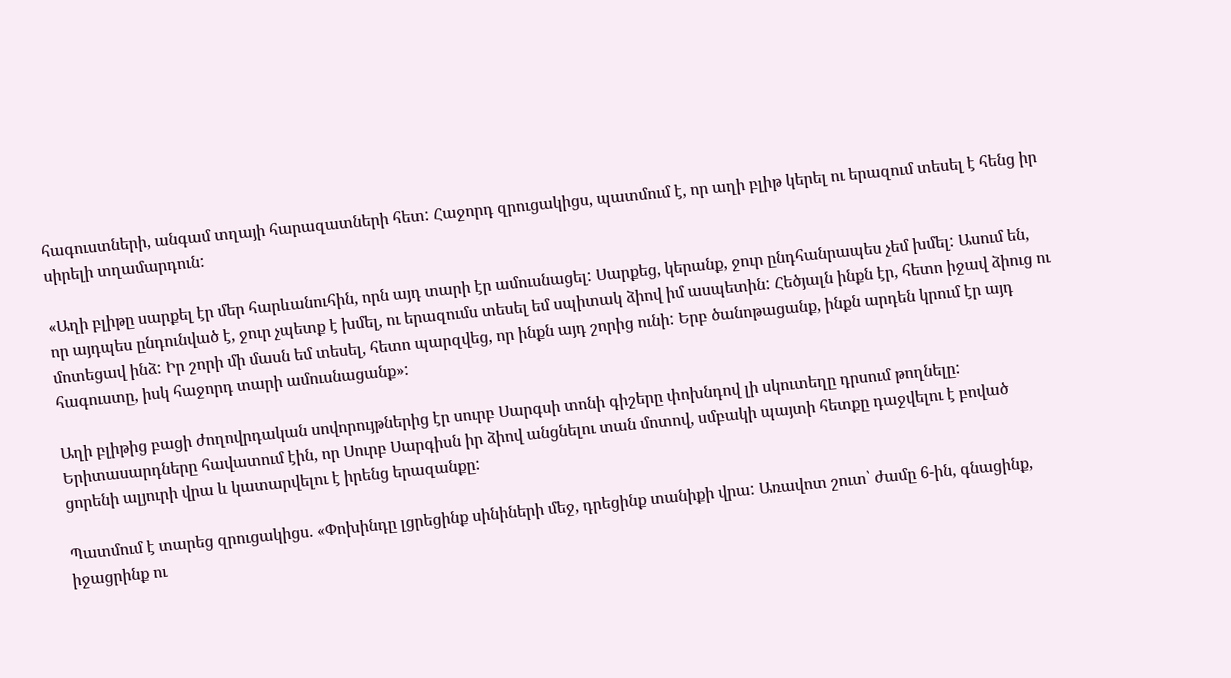հագուստների, անգամ տղայի հարազատների հետ: Հաջորդ զրուցակիցս, պատմում է, որ աղի բլիթ կերել ու երազում տեսել է հենց իր սիրելի տղամարդուն:

«Աղի բլիթը սարքել էր մեր հարևանուհին, որն այդ տարի էր ամուսնացել: Սարքեց, կերանք, ջուր ընդհանրապես չեմ խմել: Ասում են, որ այդպես ընդունված է, ջուր չպետք է խմել, ու երազումս տեսել եմ սպիտակ ձիով իմ ասպետին: Հեծյալն ինքն էր, հետո իջավ ձիուց ու մոտեցավ ինձ: Իր շորի մի մասն եմ տեսել, հետո պարզվեց, որ ինքն այդ շորից ունի: Երբ ծանոթացանք, ինքն արդեն կրում էր այդ հագուստը, իսկ հաջորդ տարի ամուսնացանք»:

Աղի բլիթից բացի ժողովրդական սովորույթներից էր սուրբ Սարգսի տոնի գիշերը փոխնդով լի սկուտեղը դրսում թողնելը: Երիտասարդները հավատում էին, որ Սուրբ Սարգիսն իր ձիով անցնելու տան մոտով, սմբակի պայտի հետքը դաջվելու է բոված ցորենի ալյուրի վրա և կատարվելու է իրենց երազանքը:

Պատմում է տարեց զրուցակիցս. «Փոխինդը լցրեցինք սինիների մեջ, դրեցինք տանիքի վրա: Առավոտ շուտ՝ ժամը 6-ին, գնացինք, իջացրինք ու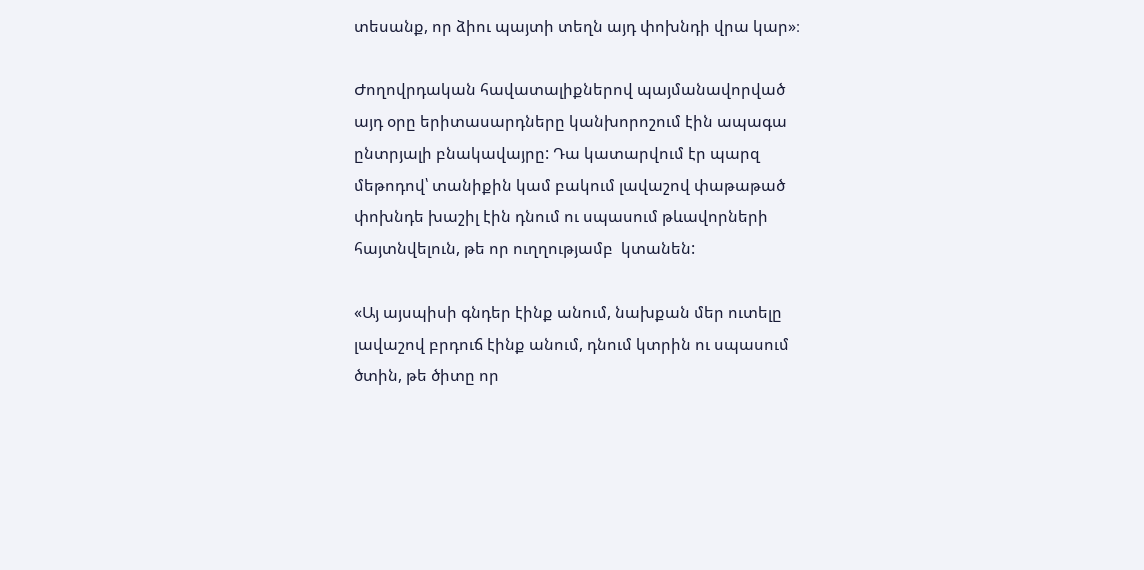տեսանք, որ ձիու պայտի տեղն այդ փոխնդի վրա կար»։

Ժողովրդական հավատալիքներով պայմանավորված  այդ օրը երիտասարդները կանխորոշում էին ապագա ընտրյալի բնակավայրը: Դա կատարվում էր պարզ մեթոդով՝ տանիքին կամ բակում լավաշով փաթաթած փոխնդե խաշիլ էին դնում ու սպասում թևավորների հայտնվելուն, թե որ ուղղությամբ  կտանեն:

«Այ այսպիսի գնդեր էինք անում, նախքան մեր ուտելը լավաշով բրդուճ էինք անում, դնում կտրին ու սպասում ծտին, թե ծիտը որ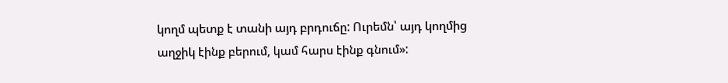կողմ պետք է տանի այդ բրդուճը: Ուրեմն՝ այդ կողմից աղջիկ էինք բերում, կամ հարս էինք գնում»: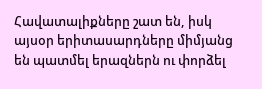Հավատալիքները շատ են, իսկ այսօր երիտասարդները միմյանց են պատմել երազներն ու փորձել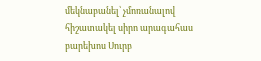մեկնաբանել՝ չմոռանալով հիշատակել սիրո արագահաս բարեխոս Սուրբ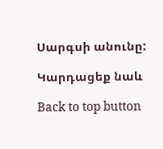Սարգսի անունը:

Կարդացեք նաև

Back to top button